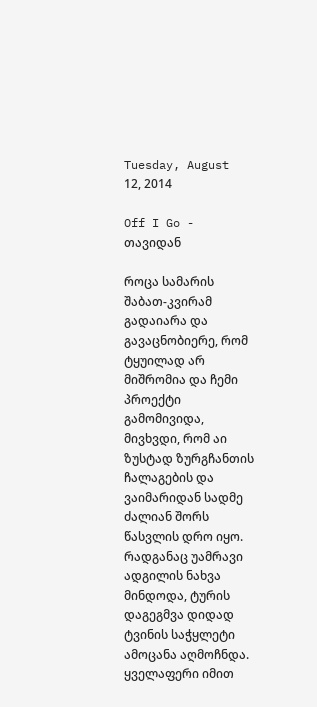Tuesday, August 12, 2014

Off I Go - თავიდან

როცა სამარის შაბათ-კვირამ გადაიარა და გავაცნობიერე, რომ ტყუილად არ მიშრომია და ჩემი პროექტი გამომივიდა, მივხვდი, რომ აი ზუსტად ზურგჩანთის ჩალაგების და ვაიმარიდან სადმე ძალიან შორს წასვლის დრო იყო. რადგანაც უამრავი ადგილის ნახვა მინდოდა, ტურის დაგეგმვა დიდად ტვინის საჭყლეტი ამოცანა აღმოჩნდა.
ყველაფერი იმით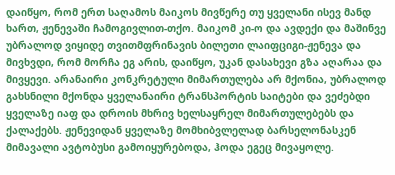დაიწყო, რომ ერთ საღამოს მაიკოს მივწერე თუ ყველანი ისევ მანდ ხართ, ჟენევაში ჩამოგივლით-თქო. მაიკომ კი-ო და ავდექი და მაშინვე უბრალოდ ვიყიდე თვითმფრინავის ბილეთი ლაიფციგი-ჟენევა და მივხვდი, რომ მორჩა ეგ არის, დაიწყო, უკან დასახევი გზა აღარაა და მივყევი. არანაირი კონკრეტული მიმართულება არ მქონია, უბრალოდ გახსნილი მქონდა ყველანაირი ტრანსპორტის საიტები და ვეძებდი ყველაზე იაფ და დროის მხრივ ხელსაყრელ მიმართულებებს და ქალაქებს. ჟენევიდან ყველაზე მომხიბვლელად ბარსელონასკენ მიმავალი ავტობუსი გამოიყურებოდა, ჰოდა ეგეც მივაყოლე.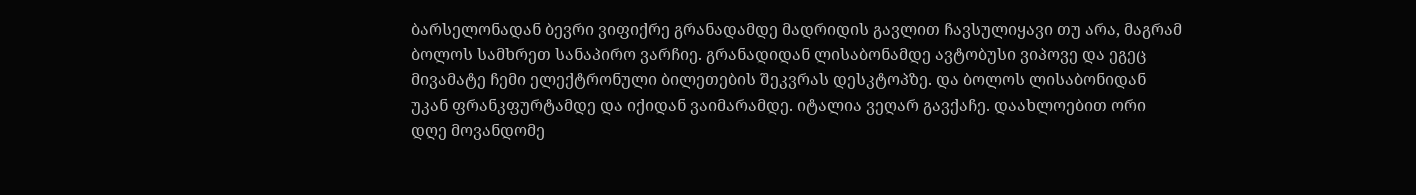ბარსელონადან ბევრი ვიფიქრე გრანადამდე მადრიდის გავლით ჩავსულიყავი თუ არა, მაგრამ ბოლოს სამხრეთ სანაპირო ვარჩიე. გრანადიდან ლისაბონამდე ავტობუსი ვიპოვე და ეგეც მივამატე ჩემი ელექტრონული ბილეთების შეკვრას დესკტოპზე. და ბოლოს ლისაბონიდან უკან ფრანკფურტამდე და იქიდან ვაიმარამდე. იტალია ვეღარ გავქაჩე. დაახლოებით ორი დღე მოვანდომე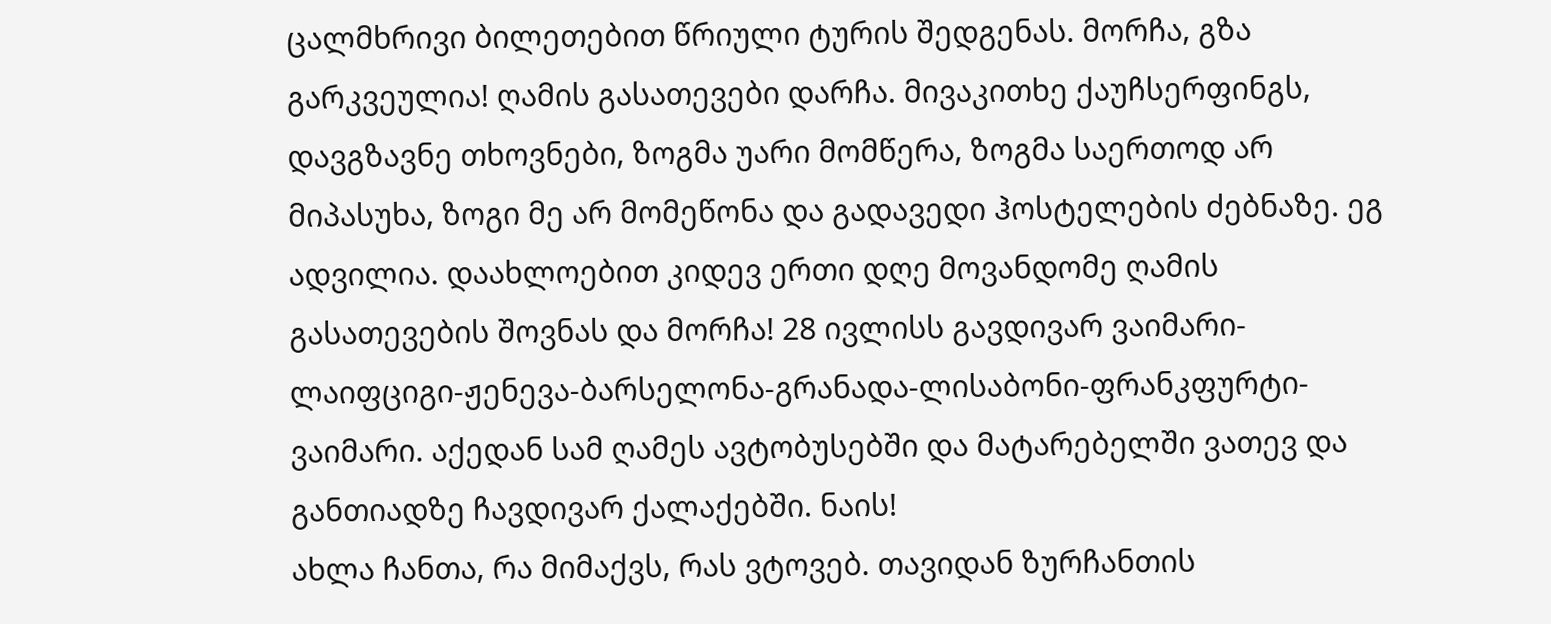ცალმხრივი ბილეთებით წრიული ტურის შედგენას. მორჩა, გზა გარკვეულია! ღამის გასათევები დარჩა. მივაკითხე ქაუჩსერფინგს, დავგზავნე თხოვნები, ზოგმა უარი მომწერა, ზოგმა საერთოდ არ მიპასუხა, ზოგი მე არ მომეწონა და გადავედი ჰოსტელების ძებნაზე. ეგ ადვილია. დაახლოებით კიდევ ერთი დღე მოვანდომე ღამის გასათევების შოვნას და მორჩა! 28 ივლისს გავდივარ ვაიმარი-ლაიფციგი-ჟენევა-ბარსელონა-გრანადა-ლისაბონი-ფრანკფურტი-ვაიმარი. აქედან სამ ღამეს ავტობუსებში და მატარებელში ვათევ და განთიადზე ჩავდივარ ქალაქებში. ნაის!
ახლა ჩანთა, რა მიმაქვს, რას ვტოვებ. თავიდან ზურჩანთის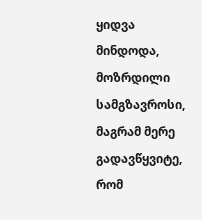ყიდვა მინდოდა, მოზრდილი სამგზავროსი, მაგრამ მერე გადავწყვიტე, რომ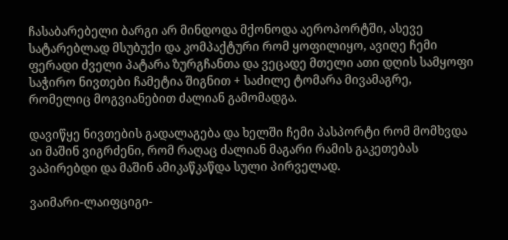ჩასაბარებელი ბარგი არ მინდოდა მქონოდა აეროპორტში, ასევე სატარებლად მსუბუქი და კომპაქტური რომ ყოფილიყო, ავიღე ჩემი ფერადი ძველი პატარა ზურგჩანთა და ვეცადე მთელი ათი დღის სამყოფი საჭირო ნივთები ჩამეტია შიგნით + საძილე ტომარა მივამაგრე, რომელიც მოგვიანებით ძალიან გამომადგა.

დავიწყე ნივთების გადალაგება და ხელში ჩემი პასპორტი რომ მომხვდა აი მაშინ ვიგრძენი, რომ რაღაც ძალიან მაგარი რამის გაკეთებას ვაპირებდი და მაშინ ამიკაწკაწდა სული პირველად.

ვაიმარი-ლაიფციგი-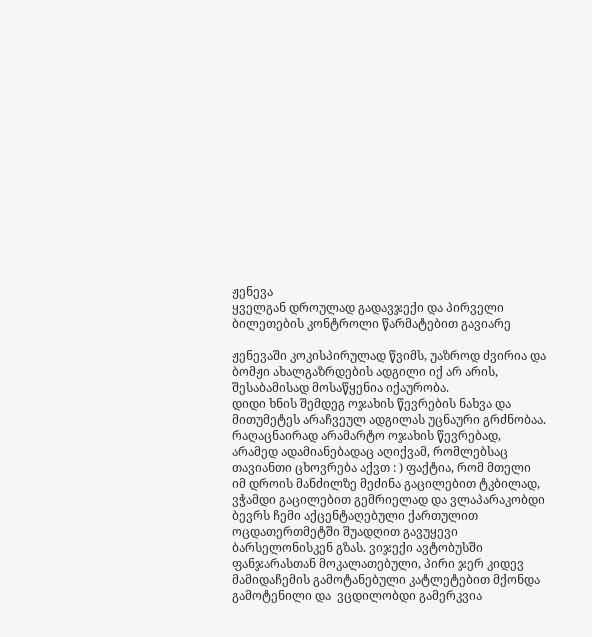ჟენევა
ყველგან დროულად გადავჯექი და პირველი ბილეთების კონტროლი წარმატებით გავიარე

ჟენევაში კოკისპირულად წვიმს, უაზროდ ძვირია და ბომჟი ახალგაზრდების ადგილი იქ არ არის, შესაბამისად მოსაწყენია იქაურობა.
დიდი ხნის შემდეგ ოჯახის წევრების ნახვა და მითუმეტეს არაჩვეულ ადგილას უცნაური გრძნობაა. რაღაცნაირად არამარტო ოჯახის წევრებად, არამედ ადამიანებადაც აღიქვამ, რომლებსაც თავიანთი ცხოვრება აქვთ : ) ფაქტია, რომ მთელი იმ დროის მანძილზე მეძინა გაცილებით ტკბილად, ვჭამდი გაცილებით გემრიელად და ვლაპარაკობდი ბევრს ჩემი აქცენტაღებული ქართულით
ოცდათერთმეტში შუადღით გავუყევი ბარსელონისკენ გზას. ვიჯექი ავტობუსში ფანჯარასთან მოკალათებული, პირი ჯერ კიდევ მამიდაჩემის გამოტანებული კატლეტებით მქონდა გამოტენილი და  ვცდილობდი გამერკვია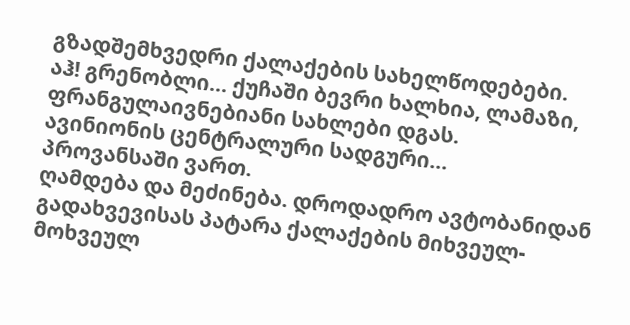გზადშემხვედრი ქალაქების სახელწოდებები.
აჰ! გრენობლი... ქუჩაში ბევრი ხალხია, ლამაზი, ფრანგულაივნებიანი სახლები დგას.
ავინიონის ცენტრალური სადგური...
პროვანსაში ვართ.
ღამდება და მეძინება. დროდადრო ავტობანიდან გადახვევისას პატარა ქალაქების მიხვეულ-მოხვეულ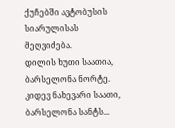ქუჩებში ავტობუსის სიარულისას მეღვიძება.
დილის ხუთი საათია, ბარსელონა ნორტე.
კიდევ ნახევარი საათი, ბარსელონა სანტს...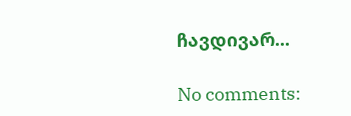ჩავდივარ...

No comments: